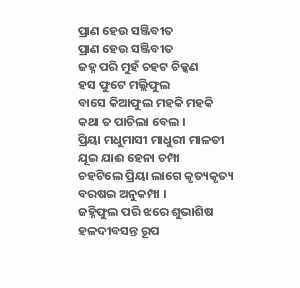ପ୍ରାଣ ହେଉ ସଞ୍ଜିବୀତ
ପ୍ରାଣ ହେଉ ସଞ୍ଜିବୀତ
ଜହ୍ନ ପରି ମୁହଁ ଚହଟ ଚିକ୍କଣ
ହସ ଫୁଟେ ମଲ୍ଲିଫୁଲ
ବାସେ କିଆଫୁଲ ମହକି ମହକି
କଥା ତ ପାଚିଲା ବେଲ ।
ପ୍ରିୟା ମଧୁମାସୀ ମାଧୁରୀ ମାଳତୀ
ଯୂଇ ଯାଈ ହେନା ଚମ୍ପା
ଚହଟିଲେ ପ୍ରିୟା ଲାଗେ କୃତ୍ୟକୃତ୍ୟ
ବରଷଇ ଅନୁକମ୍ପା ।
ଜହ୍ନିଫୁଲ ପରି ଝରେ ଶୁଭାଶିଷ
ହଳଦୀବସନ୍ତ ରୂପ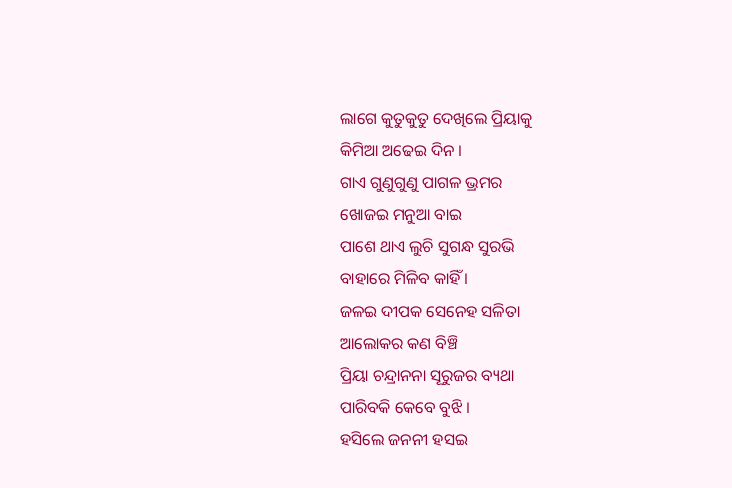ଲାଗେ କୁତୁକୁତୁ ଦେଖିଲେ ପ୍ରିୟାକୁ
କିମିଆ ଅଢେଇ ଦିନ ।
ଗାଏ ଗୁଣୁଗୁଣୁ ପାଗଳ ଭ୍ରମର
ଖୋଜଇ ମନୁଆ ବାଇ
ପାଶେ ଥାଏ ଲୁଚି ସୁଗନ୍ଧ ସୁରଭି
ବାହାରେ ମିଳିବ କାହିଁ ।
ଜଳଇ ଦୀପକ ସେନେହ ସଳିତା
ଆଲୋକର କଣ ବିଞ୍ଚି
ପ୍ରିୟା ଚନ୍ଦ୍ରାନନା ସୂରୁଜର ବ୍ୟଥା
ପାରିବକି କେବେ ବୁଝି ।
ହସିଲେ ଜନନୀ ହସଇ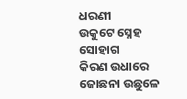ଧରଣୀ
ଉକୁଟେ ସ୍ନେହ ସୋହାଗ
କିରଣ ଉଧାରେ ଜୋଛନା ଉଛୁଳେ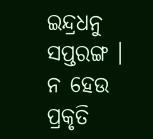ଇନ୍ଦ୍ରଧନୁ ସପ୍ତରଙ୍ଗ ।
ନ ହେଉ ପ୍ରକୃତି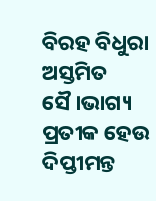ବିରହ ବିଧୁରା
ଅସ୍ତମିତ
ସୈ।ଭାଗ୍ୟ ପ୍ରତୀକ ହେଉ ଦିପ୍ତୀମନ୍ତ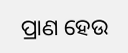ପ୍ରାଣ ହେଉ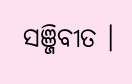ସଞ୍ଜିବୀତ ।